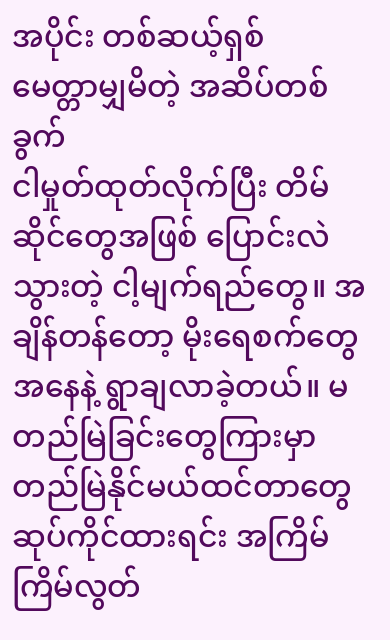အပိုင်း တစ်ဆယ့်ရှစ်
မေတ္တာမျှမိတဲ့ အဆိပ်တစ်ခွက်
ငါမှုတ်ထုတ်လိုက်ပြီး တိမ်ဆိုင်တွေအဖြစ် ပြောင်းလဲသွားတဲ့ ငါ့မျက်ရည်တွေ။ အချိန်တန်တော့ မိုးရေစက်တွေအနေနဲ့ ရွာချလာခဲ့တယ်။ မတည်မြဲခြင်းတွေကြားမှာ တည်မြဲနိုင်မယ်ထင်တာတွေ ဆုပ်ကိုင်ထားရင်း အကြိမ်ကြိမ်လွတ်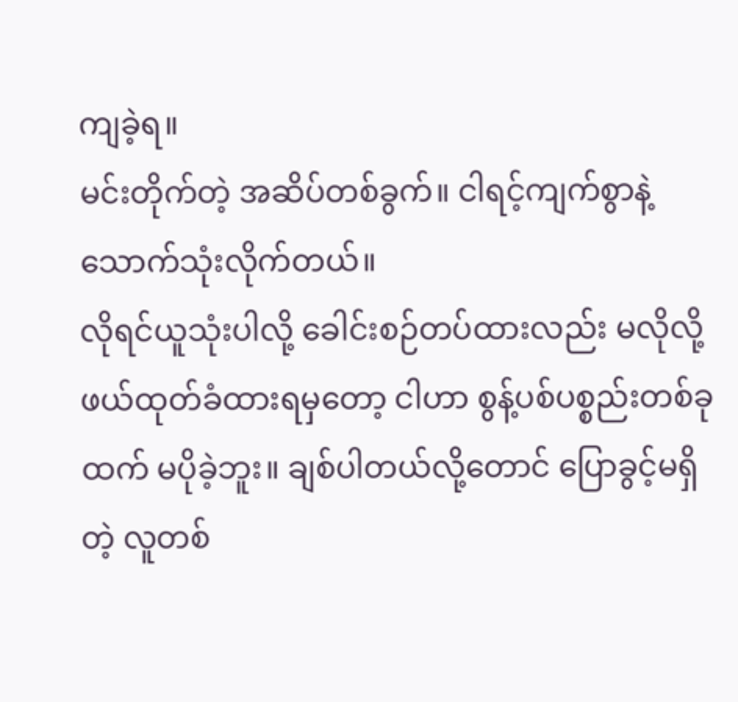ကျခဲ့ရ။
မင်းတိုက်တဲ့ အဆိပ်တစ်ခွက်။ ငါရင့်ကျက်စွာနဲ့ သောက်သုံးလိုက်တယ်။
လိုရင်ယူသုံးပါလို့ ခေါင်းစဉ်တပ်ထားလည်း မလိုလို့ ဖယ်ထုတ်ခံထားရမှတော့ ငါဟာ စွန့်ပစ်ပစ္စည်းတစ်ခုထက် မပိုခဲ့ဘူး။ ချစ်ပါတယ်လို့တောင် ပြောခွင့်မရှိတဲ့ လူတစ်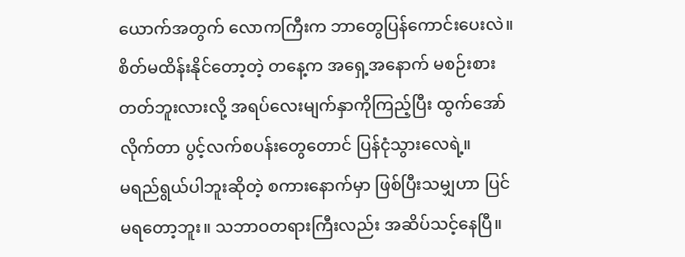ယောက်အတွက် လောကကြီးက ဘာတွေပြန်ကောင်းပေးလဲ။
စိတ်မထိန်းနိုင်တော့တဲ့ တနေ့က အရှေ့အနောက် မစဉ်းစားတတ်ဘူးလားလို့ အရပ်လေးမျက်နှာကိုကြည့်ပြီး ထွက်အော်လိုက်တာ ပွင့်လက်စပန်းတွေတောင် ပြန်ငုံသွားလေရဲ့။
မရည်ရွယ်ပါဘူးဆိုတဲ့ စကားနောက်မှာ ဖြစ်ပြီးသမျှဟာ ပြင်မရတော့ဘူး။ သဘာဝတရားကြီးလည်း အဆိပ်သင့်နေပြီ။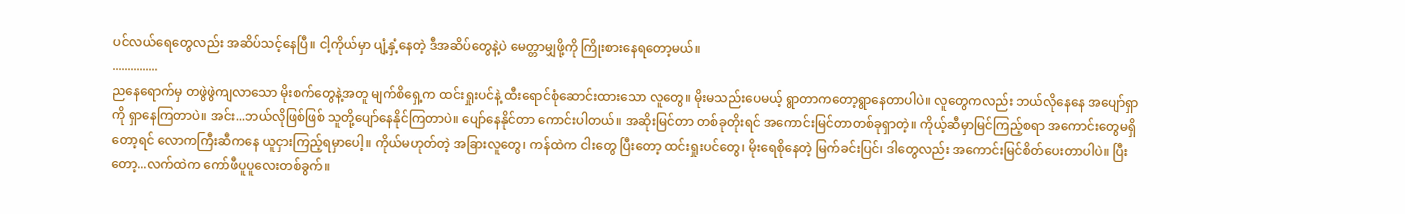ပင်လယ်ရေတွေလည်း အဆိပ်သင့်နေပြီ။ ငါ့ကိုယ်မှာ ပျံ့နှံ့နေတဲ့ ဒီအဆိပ်တွေနဲ့ပဲ မေတ္တာမျှဖို့ကို ကြိုးစားနေရတော့မယ်။
...............
ညနေရောက်မှ တဖွဲဖွဲကျလာသော မိုးစက်တွေနဲ့အတူ မျက်စိရှေ့က ထင်းရှုးပင်နဲ့ ထီးရောင်စုံဆောင်းထားသော လူတွေ။ မိုးမသည်းပေမယ့် ရွာတာကတော့ရွာနေတာပါပဲ။ လူတွေကလည်း ဘယ်လိုနေနေ အပျော်ရှာကို ရှာနေကြတာပဲ။ အင်း...ဘယ်လိုဖြစ်ဖြစ် သူတို့ပျော်နေနိုင်ကြတာပဲ။ ပျော်နေနိုင်တာ ကောင်းပါတယ်။ အဆိုးမြင်တာ တစ်ခုတိုးရင် အကောင်းမြင်တာတစ်ခုရှာတဲ့။ ကိုယ့်ဆီမှာမြင်ကြည့်စရာ အကောင်းတွေမရှိတော့ရင် လောကကြီးဆီကနေ ယူငှားကြည့်ရမှာပေါ့။ ကိုယ်မဟုတ်တဲ့ အခြားလူတွေ၊ ကန်ထဲက ငါးတွေ ပြီးတော့ ထင်းရှုးပင်တွေ၊ မိုးရေစိုနေတဲ့ မြက်ခင်းပြင်၊ ဒါတွေလည်း အကောင်းမြင်စိတ်ပေးတာပါပဲ။ ပြီးတော့...လက်ထဲက ကော်ဖီပူပူလေးတစ်ခွက်။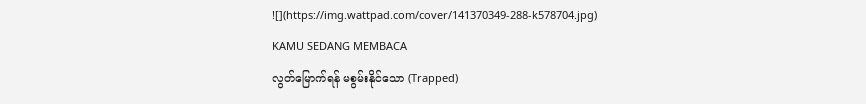![](https://img.wattpad.com/cover/141370349-288-k578704.jpg)
KAMU SEDANG MEMBACA
လွတ်မြောက်ရန် မစွမ်းနိုင်သော (Trapped)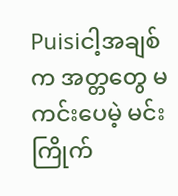Puisiငါ့အချစ်က အတ္တတွေ မကင်းပေမဲ့ မင်းကြိုက်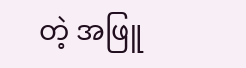တဲ့ အဖြူ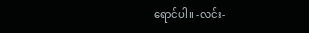ရောင်ပါ။ -လင်း-